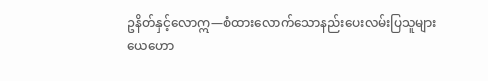ဥနိတ်နှင့်လောဣ—စံထားလောက်သောနည်းပေးလမ်းပြသူများ
ယေဟော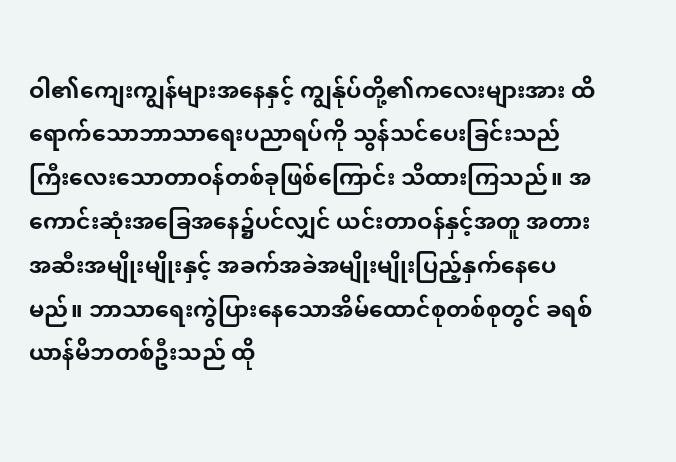ဝါ၏ကျေးကျွန်များအနေနှင့် ကျွန်ုပ်တို့၏ကလေးများအား ထိရောက်သောဘာသာရေးပညာရပ်ကို သွန်သင်ပေးခြင်းသည် ကြီးလေးသောတာဝန်တစ်ခုဖြစ်ကြောင်း သိထားကြသည်။ အကောင်းဆုံးအခြေအနေ၌ပင်လျှင် ယင်းတာဝန်နှင့်အတူ အတားအဆီးအမျိုးမျိုးနှင့် အခက်အခဲအမျိုးမျိုးပြည့်နှက်နေပေမည်။ ဘာသာရေးကွဲပြားနေသောအိမ်ထောင်စုတစ်စုတွင် ခရစ်ယာန်မိဘတစ်ဦးသည် ထို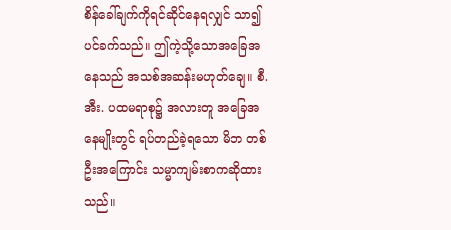စိန်ခေါ်ချက်ကိုရင်ဆိုင်နေရလျှင် သာ၍ပင်ခက်သည်။ ဤကဲ့သို့သောအခြေအနေသည် အသစ်အဆန်းမဟုတ်ချေ။ စီ.အီး. ပထမရာစု၌ အလားတူ အခြေအနေမျိုးတွင် ရပ်တည်ခဲ့ရသော မိဘ တစ်ဦးအကြောင်း သမ္မာကျမ်းစာကဆိုထားသည်။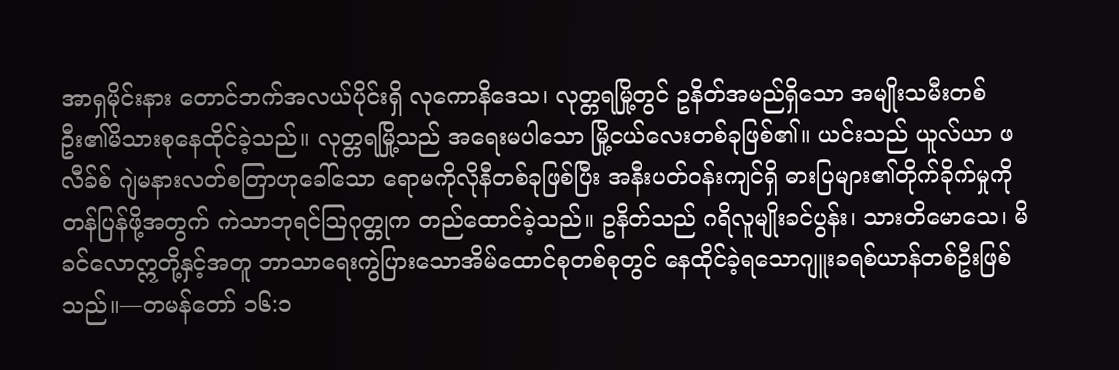အာရှမိုင်းနား တောင်ဘက်အလယ်ပိုင်းရှိ လုကောနိဒေသ၊ လုတ္တရမြို့တွင် ဥနိတ်အမည်ရှိသော အမျိုးသမီးတစ်ဦး၏မိသားစုနေထိုင်ခဲ့သည်။ လုတ္တရမြို့သည် အရေးမပါသော မြို့ငယ်လေးတစ်ခုဖြစ်၏။ ယင်းသည် ယူလ်ယာ ဖလီခ်စ် ဂျဲမနားလတ်စတြာဟုခေါ်သော ရောမကိုလိုနီတစ်ခုဖြစ်ပြီး အနီးပတ်ဝန်းကျင်ရှိ ဓားပြများ၏တိုက်ခိုက်မှုကို တန်ပြန်ဖို့အတွက် ကဲသာဘုရင်သြဂုတ္တုက တည်ထောင်ခဲ့သည်။ ဥနိတ်သည် ဂရိလူမျိုးခင်ပွန်း၊ သားတိမောသေ၊ မိခင်လောဣတို့နှင့်အတူ ဘာသာရေးကွဲပြားသောအိမ်ထောင်စုတစ်စုတွင် နေထိုင်ခဲ့ရသောဂျူးခရစ်ယာန်တစ်ဦးဖြစ်သည်။—တမန်တော် ၁၆:၁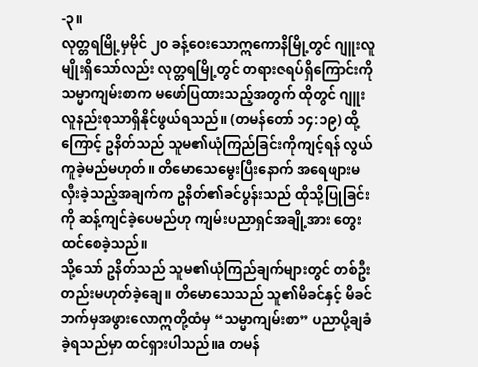-၃။
လုတ္တရမြို့မှမိုင် ၂၀ ခန့်ဝေးသောဣကောနိမြို့တွင် ဂျူးလူမျိုးရှိသော်လည်း လုတ္တရမြို့တွင် တရားဇရပ်ရှိကြောင်းကို သမ္မာကျမ်းစာက မဖော်ပြထားသည့်အတွက် ထိုတွင် ဂျူးလူနည်းစုသာရှိနိုင်ဖွယ်ရသည်။ (တမန်တော် ၁၄:၁၉) ထို့ကြောင့် ဥနိတ်သည် သူမ၏ယုံကြည်ခြင်းကိုကျင့်ရန် လွယ်ကူခဲ့မည်မဟုတ်။ တိမောသေမွေးပြီးနောက် အရေဖျားမလှီးခဲ့သည့်အချက်က ဥနိတ်၏ခင်ပွန်းသည် ထိုသို့ပြုခြင်းကို ဆန့်ကျင်ခဲ့ပေမည်ဟု ကျမ်းပညာရှင်အချို့အား တွေးထင်စေခဲ့သည်။
သို့သော် ဥနိတ်သည် သူမ၏ယုံကြည်ချက်များတွင် တစ်ဦးတည်းမဟုတ်ခဲ့ချေ။ တိမောသေသည် သူ၏မိခင်နှင့် မိခင်ဘက်မှအဖွားလောဣတို့ထံမှ “သမ္မာကျမ်းစာ” ပညာပို့ချခံခဲ့ရသည်မှာ ထင်ရှားပါသည်။a တမန်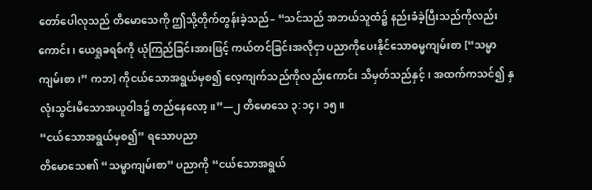တော်ပေါလုသည် တိမောသေကို ဤသို့တိုက်တွန်းခဲ့သည်– “သင်သည် အဘယ်သူထံ၌ နည်းခံခဲ့ပြီးသည်ကိုလည်းကောင်း၊ ယေရှုခရစ်ကို ယုံကြည်ခြင်းအားဖြင့် ကယ်တင်ခြင်းအလိုငှာ ပညာကိုပေးနိုင်သောဓမ္မကျမ်းစာ [“သမ္မာကျမ်းစာ၊” ကဘ] ကိုငယ်သောအရွယ်မှစ၍ လေ့ကျက်သည်ကိုလည်းကောင်း သိမှတ်သည်နှင့်၊ အထက်ကသင်၍ နှလုံးသွင်းမိသောအယူဝါဒ၌ တည်နေလော့။”—၂ တိမောသေ ၃:၁၄၊ ၁၅။
“ငယ်သောအရွယ်မှစ၍” ရသောပညာ
တိမောသေ၏ “သမ္မာကျမ်းစာ” ပညာကို “ငယ်သောအရွယ်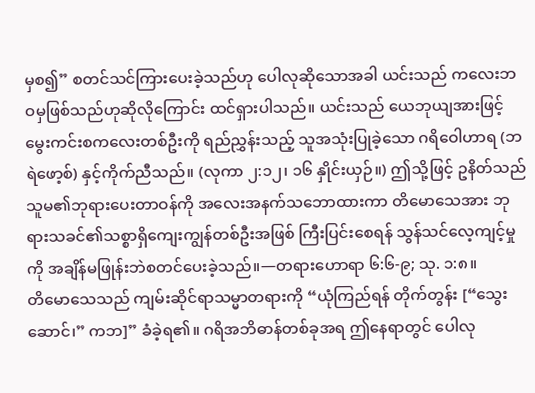မှစ၍” စတင်သင်ကြားပေးခဲ့သည်ဟု ပေါလုဆိုသောအခါ ယင်းသည် ကလေးဘဝမှဖြစ်သည်ဟုဆိုလိုကြောင်း ထင်ရှားပါသည်။ ယင်းသည် ယေဘုယျအားဖြင့် မွေးကင်းစကလေးတစ်ဦးကို ရည်ညွှန်းသည့် သူအသုံးပြုခဲ့သော ဂရိဝေါဟာရ (ဘရဲဖော့စ်) နှင့်ကိုက်ညီသည်။ (လုကာ ၂:၁၂၊ ၁၆ နှိုင်းယှဉ်။) ဤသို့ဖြင့် ဥနိတ်သည် သူမ၏ဘုရားပေးတာဝန်ကို အလေးအနက်သဘောထားကာ တိမောသေအား ဘုရားသခင်၏သစ္စာရှိကျေးကျွန်တစ်ဦးအဖြစ် ကြီးပြင်းစေရန် သွန်သင်လေ့ကျင့်မှုကို အချိန်မဖြုန်းဘဲစတင်ပေးခဲ့သည်။—တရားဟောရာ ၆:၆-၉; သု. ၁:၈။
တိမောသေသည် ကျမ်းဆိုင်ရာသမ္မာတရားကို “ယုံကြည်ရန် တိုက်တွန်း [“သွေးဆောင်၊” ကဘ]” ခံခဲ့ရ၏။ ဂရိအဘိဓာန်တစ်ခုအရ ဤနေရာတွင် ပေါလု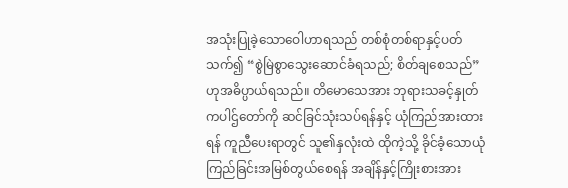အသုံးပြုခဲ့သောဝေါဟာရသည် တစ်စုံတစ်ရာနှင့်ပတ်သက်၍ “စွဲမြဲစွာသွေးဆောင်ခံရသည်; စိတ်ချစေသည်” ဟုအဓိပ္ပာယ်ရသည်။ တိမောသေအား ဘုရားသခင့်နှုတ်ကပါဌ်တော်ကို ဆင်ခြင်သုံးသပ်ရန်နှင့် ယုံကြည်အားထားရန် ကူညီပေးရာတွင် သူ၏နှလုံးထဲ ထိုကဲ့သို့ ခိုင်ခံ့သောယုံကြည်ခြင်းအမြစ်တွယ်စေရန် အချိန်နှင့်ကြိုးစားအား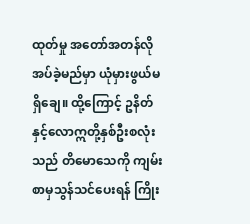ထုတ်မှု အတော်အတန်လိုအပ်ခဲ့မည်မှာ ယုံမှားဖွယ်မရှိချေ။ ထို့ကြောင့် ဥနိတ်နှင့်လောဣတို့နှစ်ဦးစလုံးသည် တိမောသေကို ကျမ်းစာမှသွန်သင်ပေးရန် ကြိုး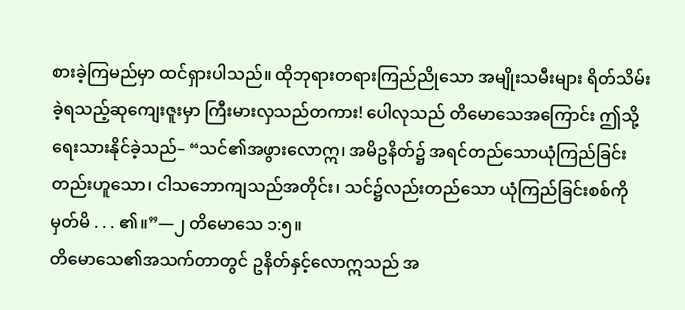စားခဲ့ကြမည်မှာ ထင်ရှားပါသည်။ ထိုဘုရားတရားကြည်ညိုသော အမျိုးသမီးများ ရိတ်သိမ်းခဲ့ရသည့်ဆုကျေးဇူးမှာ ကြီးမားလှသည်တကား! ပေါလုသည် တိမောသေအကြောင်း ဤသို့ရေးသားနိုင်ခဲ့သည်– “သင်၏အဖွားလောဣ၊ အမိဥနိတ်၌ အရင်တည်သောယုံကြည်ခြင်းတည်းဟူသော၊ ငါသဘောကျသည်အတိုင်း၊ သင်၌လည်းတည်သော ယုံကြည်ခြင်းစစ်ကို မှတ်မိ . . . ၏။”—၂ တိမောသေ ၁:၅။
တိမောသေ၏အသက်တာတွင် ဥနိတ်နှင့်လောဣသည် အ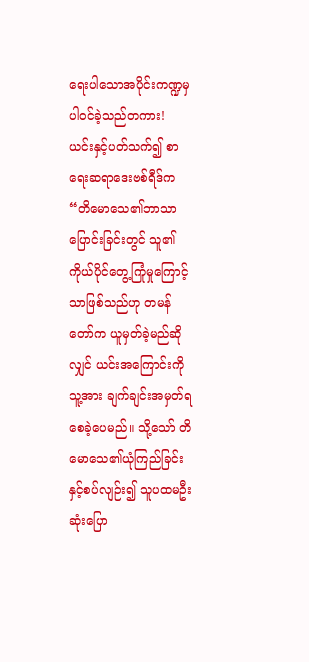ရေးပါသောအပိုင်းကဏ္ဍမှပါဝင်ခဲ့သည်တကား! ယင်းနှင့်ပတ်သက်၍ စာရေးဆရာဒေးဗစ်ရီဒ်က “တိမောသေ၏ဘာသာပြောင်းခြင်းတွင် သူ၏ကိုယ်ပိုင်တွေ့ကြုံမှုကြောင့်သာဖြစ်သည်ဟု တမန်တော်က ယူမှတ်ခဲ့မည်ဆိုလျှင် ယင်းအကြောင်းကို သူ့အား ချက်ချင်းအမှတ်ရစေခဲ့ပေမည်။ သို့သော် တိမောသေ၏ယုံကြည်ခြင်းနှင့်စပ်လျဉ်း၍ သူပထမဦးဆုံးပြော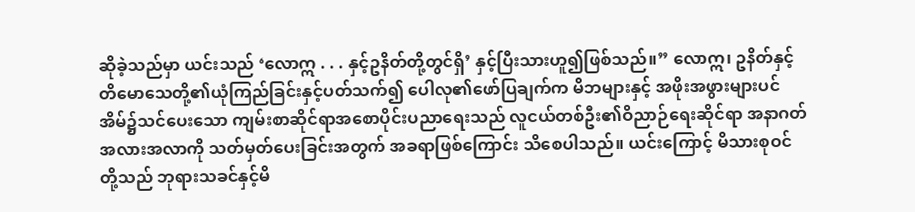ဆိုခဲ့သည်မှာ ယင်းသည် ‘လောဣ . . . နှင့်ဥနိတ်တို့တွင်ရှိ’ နှင့်ပြီးသားဟူ၍ဖြစ်သည်။” လောဣ၊ ဥနိတ်နှင့် တိမောသေတို့၏ယုံကြည်ခြင်းနှင့်ပတ်သက်၍ ပေါလု၏ဖော်ပြချက်က မိဘများနှင့် အဖိုးအဖွားများပင် အိမ်၌သင်ပေးသော ကျမ်းစာဆိုင်ရာအစောပိုင်းပညာရေးသည် လူငယ်တစ်ဦး၏ဝိညာဉ်ရေးဆိုင်ရာ အနာဂတ်အလားအလာကို သတ်မှတ်ပေးခြင်းအတွက် အခရာဖြစ်ကြောင်း သိစေပါသည်။ ယင်းကြောင့် မိသားစုဝင်တို့သည် ဘုရားသခင်နှင့်မိ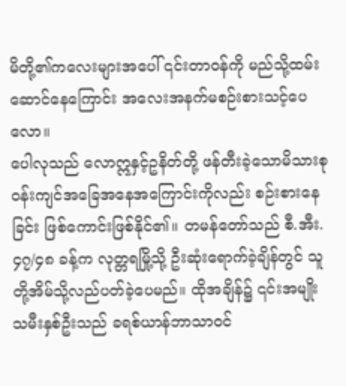မိတို့၏ကလေးများအပေါ် ၎င်းတာဝန်ကို မည်သို့ထမ်းဆောင်နေကြောင်း အလေးအနက်မစဉ်းစားသင့်ပေလော။
ပေါလုသည် လောဣနှင့်ဥနိတ်တို့ ဖန်တီးခဲ့သောမိသားစုဝန်းကျင်အခြေအနေအကြောင်းကိုလည်း စဉ်းစားနေခြင်း ဖြစ်ကောင်းဖြစ်နိုင်၏။ တမန်တော်သည် စီ.အီး. ၄၇/၄၈ ခန့်က လုတ္တရမြို့သို့ ဦးဆုံးရောက်ခဲ့ချိန်တွင် သူတို့အိမ်သို့လည်ပတ်ခဲ့ပေမည်။ ထိုအချိန်၌ ၎င်းအမျိုးသမီးနှစ်ဦးသည် ခရစ်ယာန်ဘာသာဝင်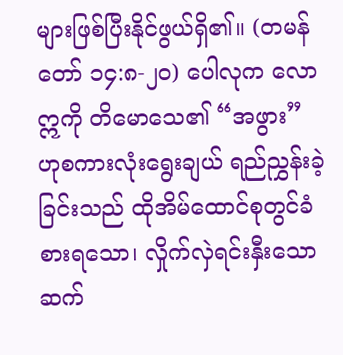များဖြစ်ပြီးနိုင်ဖွယ်ရှိ၏။ (တမန်တော် ၁၄:၈-၂၀) ပေါလုက လောဣကို တိမောသေ၏ “အဖွား” ဟုစကားလုံးရွေးချယ် ရည်ညွှန်းခဲ့ခြင်းသည် ထိုအိမ်ထောင်စုတွင်ခံစားရသော၊ လှိုက်လှဲရင်းနှီးသောဆက်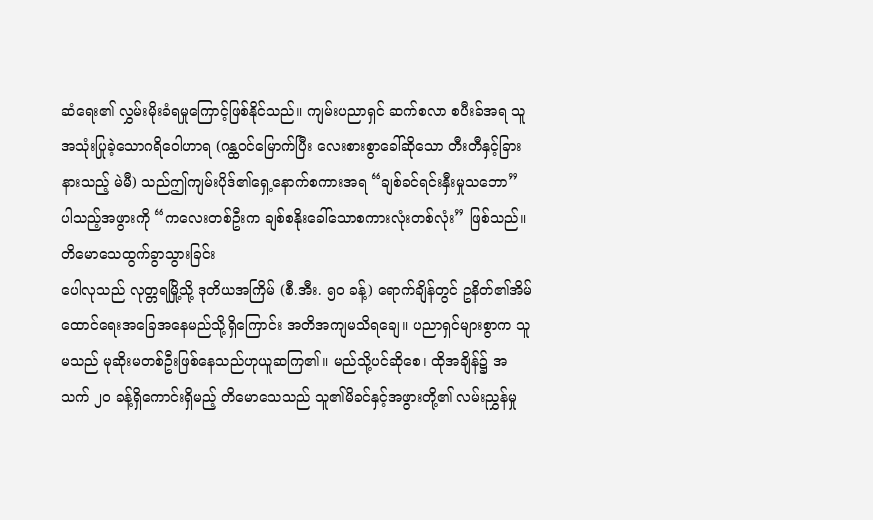ဆံရေး၏ လွှမ်းမိုးခံရမှုကြောင့်ဖြစ်နိုင်သည်။ ကျမ်းပညာရှင် ဆက်စလာ စပီးခ်အရ သူအသုံးပြုခဲ့သောဂရိဝေါဟာရ (ဂန္ထဝင်မြောက်ပြီး လေးစားစွာခေါ်ဆိုသော တီးတီနှင့်ခြားနားသည့် မဲမီ) သည်ဤကျမ်းပိုဒ်၏ရှေ့နောက်စကားအရ “ချစ်ခင်ရင်းနှီးမှုသဘော” ပါသည့်အဖွားကို “ကလေးတစ်ဦးက ချစ်စနိုးခေါ်သောစကားလုံးတစ်လုံး” ဖြစ်သည်။
တိမောသေထွက်ခွာသွားခြင်း
ပေါလုသည် လုတ္တရမြို့သို့ ဒုတိယအကြိမ် (စီ.အီး. ၅၀ ခန့်) ရောက်ချိန်တွင် ဥနိတ်၏အိမ်ထောင်ရေးအခြေအနေမည်သို့ရှိကြောင်း အတိအကျမသိရချေ။ ပညာရှင်များစွာက သူမသည် မုဆိုးမတစ်ဦးဖြစ်နေသည်ဟုယူဆကြ၏။ မည်သို့ပင်ဆိုစေ၊ ထိုအချိန်၌ အသက် ၂၀ ခန့်ရှိကောင်းရှိမည့် တိမောသေသည် သူ၏မိခင်နှင့်အဖွားတို့၏ လမ်းညွှန်မှု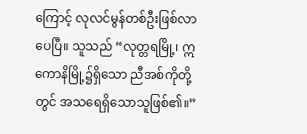ကြောင့် လုလင်မွန်တစ်ဦးဖြစ်လာပေပြီ။ သူသည် “လုတ္တရမြို့၊ ဣကောနိမြို့၌ရှိသော ညီအစ်ကိုတို့တွင် အသရေရှိသောသူဖြစ်၏။”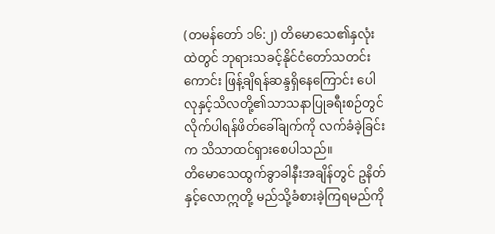(တမန်တော် ၁၆:၂) တိမောသေ၏နှလုံးထဲတွင် ဘုရားသခင့်နိုင်ငံတော်သတင်းကောင်း ဖြန့်ချိရန်ဆန္ဒရှိနေကြောင်း ပေါလုနှင့်သိလတို့၏သာသနာပြုခရီးစဉ်တွင် လိုက်ပါရန်ဖိတ်ခေါ်ချက်ကို လက်ခံခဲ့ခြင်းက သိသာထင်ရှားစေပါသည်။
တိမောသေထွက်ခွာခါနီးအချိန်တွင် ဥနိတ်နှင့်လောဣတို့ မည်သို့ခံစားခဲ့ကြရမည်ကို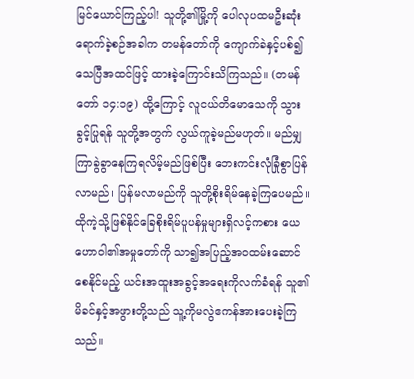မြင်ယောင်ကြည့်ပါ! သူတို့၏မြို့ကို ပေါလုပထမဦးဆုံးရောက်ခဲ့စဉ်အခါက တမန်တော်ကို ကျောက်ခဲနှင့်ပစ်၍ သေပြီအထင်ဖြင့် ထားခဲ့ကြောင်းသိကြသည်။ (တမန်တော် ၁၄:၁၉) ထို့ကြောင့် လူငယ်တိမောသေကို သွားခွင့်ပြုရန် သူတို့အတွက် လွယ်ကူခဲ့မည်မဟုတ်။ မည်မျှကြာခွဲခွာနေကြရလိမ့်မည်ဖြစ်ပြီး ဘေးကင်းလုံခြုံစွာပြန်လာမည်၊ ပြန်မလာမည်ကို သူတို့စိုးရိမ်နေခဲ့ကြပေမည်။ ထိုကဲ့သို့ဖြစ်နိုင်ခြေစိုးရိမ်ပူပန်မှုများရှိလင့်ကစား ယေဟောဝါ၏အမှုတော်ကို သာ၍အပြည့်အဝထမ်းဆောင်စေနိုင်မည့် ယင်းအထူးအခွင့်အရေးကိုလက်ခံရန် သူ၏မိခင်နှင့်အဖွားတို့သည် သူ့ကိုမလွဲဧကန်အားပေးခဲ့ကြသည်။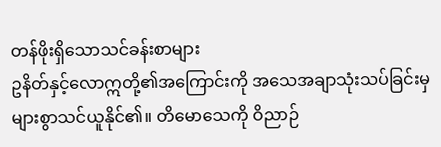တန်ဖိုးရှိသောသင်ခန်းစာများ
ဥနိတ်နှင့်လောဣတို့၏အကြောင်းကို အသေအချာသုံးသပ်ခြင်းမှ များစွာသင်ယူနိုင်၏။ တိမောသေကို ဝိညာဉ်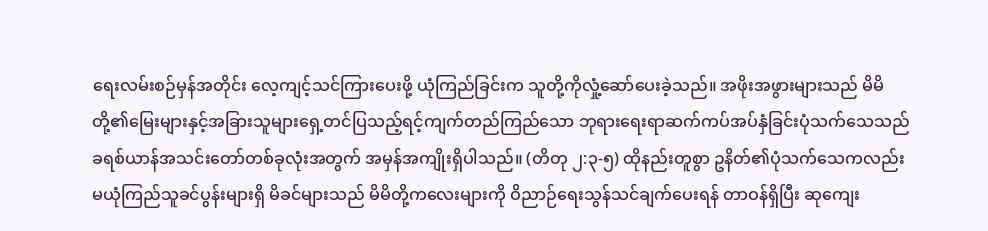ရေးလမ်းစဉ်မှန်အတိုင်း လေ့ကျင့်သင်ကြားပေးဖို့ ယုံကြည်ခြင်းက သူတို့ကိုလှုံ့ဆော်ပေးခဲ့သည်။ အဖိုးအဖွားများသည် မိမိတို့၏မြေးများနှင့်အခြားသူများရှေ့တင်ပြသည့်ရင့်ကျက်တည်ကြည်သော ဘုရားရေးရာဆက်ကပ်အပ်နှံခြင်းပုံသက်သေသည် ခရစ်ယာန်အသင်းတော်တစ်ခုလုံးအတွက် အမှန်အကျိုးရှိပါသည်။ (တိတု ၂:၃-၅) ထိုနည်းတူစွာ ဥနိတ်၏ပုံသက်သေကလည်း မယုံကြည်သူခင်ပွန်းများရှိ မိခင်များသည် မိမိတို့ကလေးများကို ဝိညာဉ်ရေးသွန်သင်ချက်ပေးရန် တာဝန်ရှိပြီး ဆုကျေး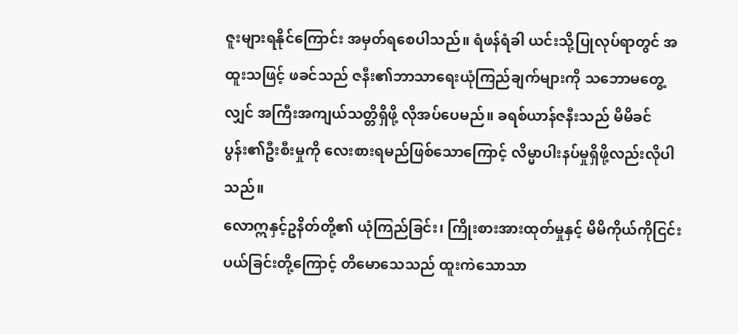ဇူးများရနိုင်ကြောင်း အမှတ်ရစေပါသည်။ ရံဖန်ရံခါ ယင်းသို့ပြုလုပ်ရာတွင် အထူးသဖြင့် ဖခင်သည် ဇနီး၏ဘာသာရေးယုံကြည်ချက်များကို သဘောမတွေ့လျှင် အကြီးအကျယ်သတ္တိရှိဖို့ လိုအပ်ပေမည်။ ခရစ်ယာန်ဇနီးသည် မိမိခင်ပွန်း၏ဦးစီးမှုကို လေးစားရမည်ဖြစ်သောကြောင့် လိမ္မာပါးနပ်မှုရှိဖို့လည်းလိုပါသည်။
လောဣနှင့်ဥနိတ်တို့၏ ယုံကြည်ခြင်း၊ ကြိုးစားအားထုတ်မှုနှင့် မိမိကိုယ်ကိုငြင်းပယ်ခြင်းတို့ကြောင့် တိမောသေသည် ထူးကဲသောသာ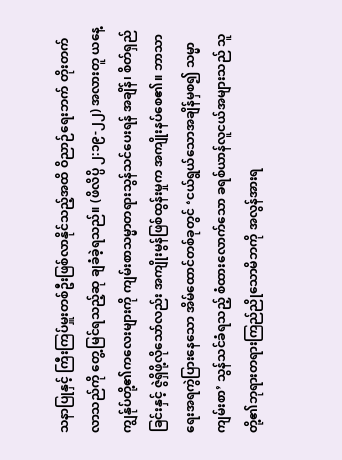သနာပြုနှင့် ကြီးကြပ်မှူးတစ်ဦးဖြစ်လာနိုင်သည့်အထိ ဝိညာဉ်ရေးဘက် တိုးတက်လာသည်ကို တွေ့မြင်ရသည့်ဆု ချခံခဲ့ရသည်။ (ဖိလိပ္ပိ ၂:၁၉-၂၂) အလားတူ ယနေ့ ကျွန်ုပ်တို့၏ကလေးများကို ကျမ်းစာသမ္မာတရားသွန်သင်ပေးရန် အချိန်၊ စိတ်ရှည်ခြင်းနှင့် ဇွဲရှိဖို့လိုသော်လည်း အကျိုးမွန်ဖြစ်ထွန်းမှုက အကျိုးနပ်စေ၏။ ဘာသာရေးအရကွဲပြားနေသော အိမ်ထောင်တစ်ခုတွင် ‘ငယ်ရွယ်သောအချိန်မှစ၍ သမ္မာကျမ်းစာ’ သွန်သင်ခံရသည့် စံထားလောက်သော ခရစ်ယာန်လူငယ်အများသည် သူတို့၏ဘုရားတရားကြည်ညိုသောမိဘကို အလွန်အားရ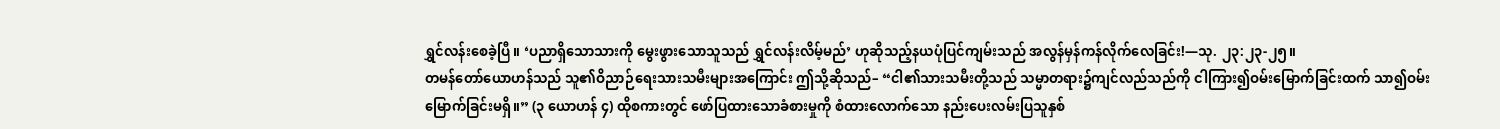ရွှင်လန်းစေခဲ့ပြီ။ ‘ပညာရှိသောသားကို မွေးဖွားသောသူသည် ရွှင်လန်းလိမ့်မည်’ ဟုဆိုသည့်နယပုံပြင်ကျမ်းသည် အလွန်မှန်ကန်လိုက်လေခြင်း!—သု. ၂၃:၂၃-၂၅။
တမန်တော်ယောဟန်သည် သူ၏ဝိညာဉ်ရေးသားသမီးများအကြောင်း ဤသို့ဆိုသည်– “ငါ၏သားသမီးတို့သည် သမ္မာတရား၌ကျင်လည်သည်ကို ငါကြား၍ဝမ်းမြောက်ခြင်းထက် သာ၍ဝမ်းမြောက်ခြင်းမရှိ။” (၃ ယောဟန် ၄) ထိုစကားတွင် ဖော်ပြထားသောခံစားမှုကို စံထားလောက်သော နည်းပေးလမ်းပြသူနှစ်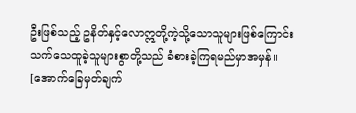ဦးဖြစ်သည့် ဥနိတ်နှင့်လောဣတို့ကဲ့သို့သောသူများဖြစ်ကြောင်း သက်သေထူခဲ့သူများစွာတို့သည် ခံစားခဲ့ကြရမည်မှာအမှန်။
[အောက်ခြေမှတ်ချက်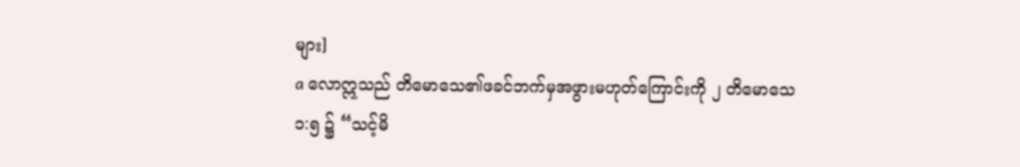များ]
a လောဣသည် တိမောသေ၏ဖခင်ဘက်မှအဖွားမဟုတ်ကြောင်းကို ၂ တိမောသေ ၁:၅ ၌ “သင့်မိ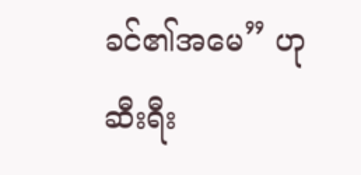ခင်၏အမေ” ဟုဆီးရီး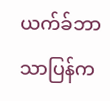ယက်ခ်ဘာသာပြန်က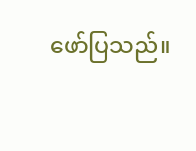ဖော်ပြသည်။